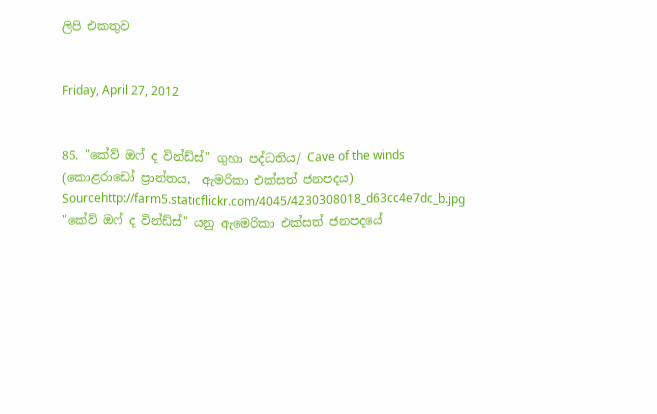ලිපි එකතුව


Friday, April 27, 2012


85. "කේව් ඔෆ් ද වින්ඩ්ස්" ගුහා පද්ධතිය/ Cave of the winds (කොළරාඩෝ ප්‍රාන්තය,  ඇමරිකා එක්සත් ජනපදය)
Sourcehttp://farm5.staticflickr.com/4045/4230308018_d63cc4e7dc_b.jpg
"කේව් ඔෆ් ද වින්ඩ්ස්" යනු ඇමෙරිකා එක්සත් ජනපදයේ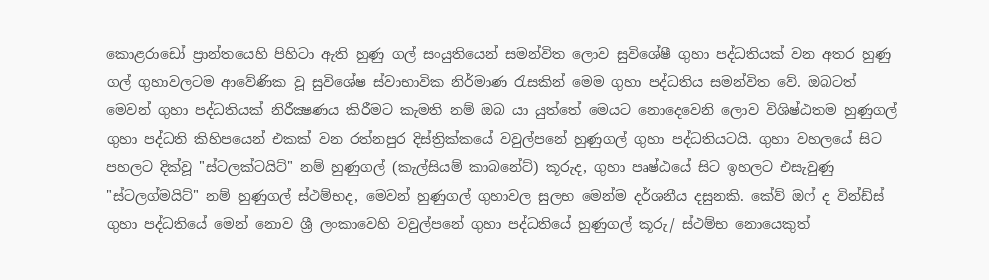කොළරාඩෝ ප්‍රාන්තයෙහි පිහිටා ඇති හුණු ගල් සංයුතියෙන් සමන්විත ලොව සුවිශේෂී ගුහා පද්ධතියක් වන අතර හුණු ගල් ගුහාවලටම ආවේණික වූ සුවිශේෂ ස්වාභාවික නිර්මාණ රැසකින් මෙම ගුහා පද්ධතිය සමන්විත වේ. ඔබටත් මෙවන් ගුහා පද්ධතියක් නිරීක්‍ෂණය කිරීමට කැමති නම් ඔබ යා යුත්තේ මෙයට නොදෙවෙනි ලොව විශිෂ්ඨතම හුණුගල් ගුහා පද්ධති කිහිපයෙන් එකක් වන රත්නපුර දිස්ත්‍රික්කයේ වවුල්පනේ හුණුගල් ගුහා පද්ධතියටයි. ගුහා වහලයේ සිට පහලට දික්වූ "ස්ටලක්ටයිට්" නම් හුණුගල් (කැල්සියම් කාබනේට්) කූරුද, ගුහා පෘෂ්ඨයේ සිට ඉහලට එසැවුණු "ස්ටලග්මයිට්" නම් හුණුගල් ස්ථම්භද, මෙවන් හුණුගල් ගුහාවල සුලභ මෙන්ම දර්ශනීය දසුනකි. කේව් ඔෆ් ද වින්ඩ්ස් ගුහා පද්ධතියේ මෙන් නොව ශ්‍රී ලංකාවෙහි වවුල්පනේ ගුහා පද්ධතියේ හුණුගල් කූරු/ ස්ථම්භ නොයෙකුත්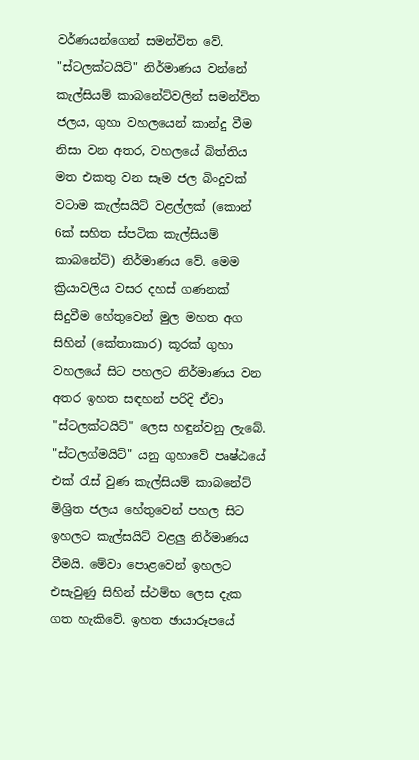වර්ණයන්ගෙන් සමන්විත වේ. "ස්ටලක්ටයිට්" නිර්මාණය වන්නේ කැල්සියම් කාබනේට්වලින් සමන්විත ජලය, ගුහා වහලයෙන් කාන්දු වීම නිසා වන අතර, වහලයේ බිත්තිය මත එකතු වන සෑම ජල බිංදුවක් වටාම කැල්සයිට් වළල්ලක් (කොන් 6ක් සහිත ස්පටික කැල්සියම් කාබනේට්) නිර්මාණය වේ. මෙම ක්‍රියාවලිය වසර දහස් ගණනක් සිදුවීම හේතුවෙන් මුල මහත අග සිහින් (කේතාකාර) කූරක් ගුහා වහලයේ සිට පහලට නිර්මාණය වන අතර ඉහත සඳහන් පරිදි ඒවා "ස්ටලක්ටයිට්" ලෙස හඳුන්වනු ලැබේ. "ස්ටලග්මයිට්" යනු ගුහාවේ පෘෂ්ඨයේ එක් රැස් වුණ කැල්සියම් කාබනේට් මිශ්‍රිත ජලය හේතුවෙන් පහල සිට ඉහලට කැල්සයිට් වළලු නිර්මාණය වීමයි. මේවා පොළවෙන් ඉහලට එසැවුණු සිහින් ස්ථම්භ ලෙස දැක ගත හැකිවේ. ඉහත ඡායාරූපයේ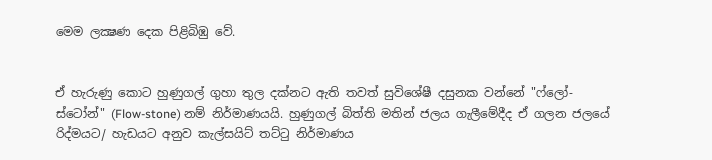මෙම ලක්‍ෂණ දෙක පිළිබිඹු වේ.


ඒ හැරුණු කොට හුණුගල් ගුහා තුල දක්නට ඇති තවත් සුවිශේෂී දසුනක වන්නේ "ෆ්ලෝ-ස්ටෝන්" (Flow-stone) නම් නිර්මාණයයි. හුණුගල් බිත්ති මතින් ජලය ගැලීමේදීද ඒ ගලන ජලයේ රිද්මයට/ හැඩයට අනුව කැල්සයිට් තට්ටු නිර්මාණය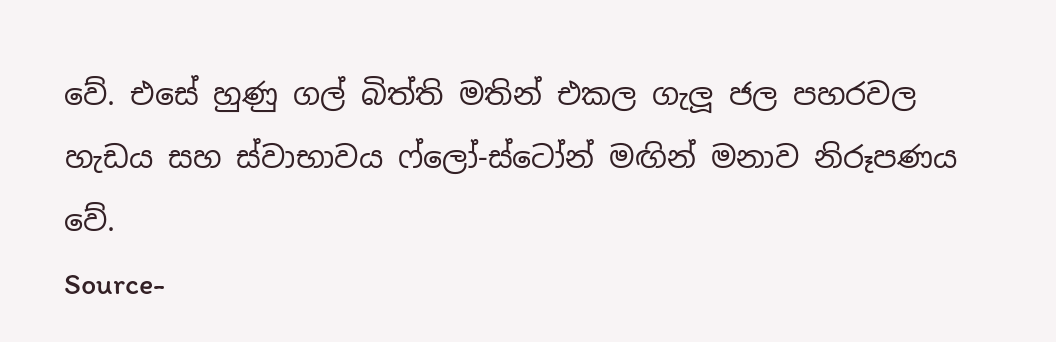වේ. එසේ හුණු ගල් බිත්ති මතින් එකල ගැලූ ජල පහරවල හැඩය සහ ස්වාභාවය ෆ්ලෝ-ස්ටෝන් මඟින් මනාව නිරූපණය වේ.
Source-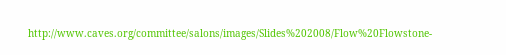http://www.caves.org/committee/salons/images/Slides%202008/Flow%20Flowstone-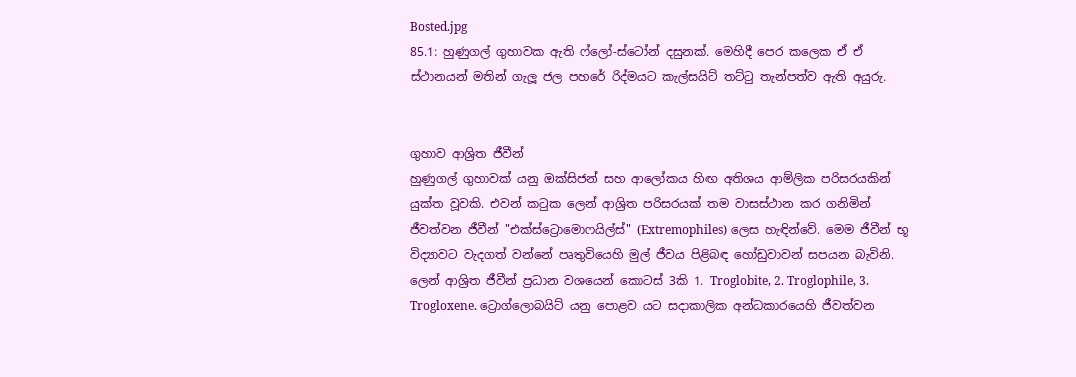Bosted.jpg
85.1: හුණුගල් ගුහාවක ඇති ෆ්ලෝ-ස්ටෝන් දසුනක්. මෙහිදී පෙර කලෙක ඒ ඒ ස්ථානයන් මතින් ගැලූ ජල පහරේ රිද්මයට කැල්සයිට් තට්ටු තැන්පත්ව ඇති අයුරු.


ගුහාව ආශ්‍රිත ජීවීන්
හුණුගල් ගුහාවක් යනු ඔක්සිජන් සහ ආලෝකය හිඟ අතිශය ආම්ලික පරිසරයකින් යුක්ත වූවකි. එවන් කටුක ලෙන් ආශ්‍රිත පරිසරයක් තම වාසස්ථාන කර ගනිමින්  ජීවත්වන ජීවීන් "එක්ස්ට්‍රොමොෆයිල්ස්" (Extremophiles) ලෙස හැඳින්වේ. මෙම ජීවීන් භූ විද්‍යාවට වැදගත් වන්නේ පෘතුවියෙහි මුල් ජීවය පිළිබඳ හෝඩුවාවන් සපයන බැවිනි. ලෙන් ආශ්‍රිත ජීවීන් ප්‍රධාන වශයෙන් කොටස් 3කි 1. Troglobite, 2. Troglophile, 3. Trogloxene. ට්‍රොග්ලොබයිට් යනු පොළව යට සදාකාලික අන්ධකාරයෙහි ජීවත්වන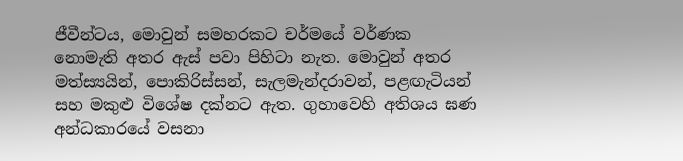ජීවීන්ටය, මොවුන් සමහරකට චර්මයේ වර්ණක නොමැති අතර ඇස් පවා පිහිටා නැත. මොවුන් අතර මත්ස්‍යයින්, පොකිරිස්සන්, සැලමැන්දරාවන්, පළඟැටියන් සහ මකුළු විශේෂ දක්නට ඇත. ගුහාවෙහි අතිශය ඝණ අන්ධකාරයේ වසනා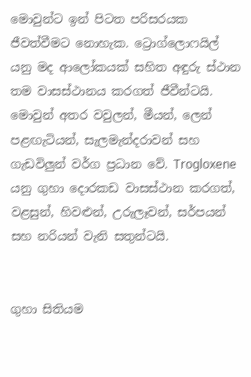මොවුන්ට ඉන් පිටත පරිසරයක ජීවත්වීමට නොහැක. ට්‍රොග්ලොෆයිල් යනු මද ආලෝකයක් සහිත අඳුරු ස්ථාන තම වාසස්ථානය කරගත් ජීවීන්ටයි. මොවුන් අතර වවුලන්, මීයන්, ලෙන් පළඟැටියන්, සැලමැන්දරාවන් සහ ගැඩවිලුන් වර්ග ප්‍රධාන වේ. Trogloxene යනු ගුහා දොරකඩ වාසස්ථාන කරගත්, වළසුන්, හිවළුන්, උරුලෑවන්, සර්පයන් සහ නරියන් වැනි සතුන්ටයි.


ගුහා සිතියම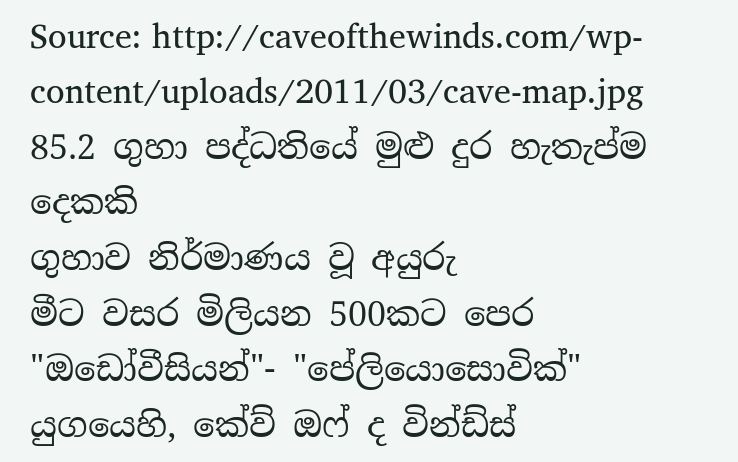Source: http://caveofthewinds.com/wp-content/uploads/2011/03/cave-map.jpg
85.2 ගුහා පද්ධතියේ මුළු දුර හැතැප්ම දෙකකි
ගුහාව නිර්මාණය වූ අයුරු
මීට වසර මිලියන 500කට පෙර "ඔඩෝවීසියන්"- "පේලියොසොවික්" යුගයෙහි, කේව් ඔෆ් ද වින්ඩ්ස්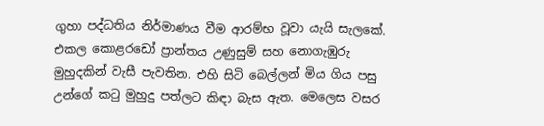ගුහා පද්ධතිය නිර්මාණය වීම ආරම්භ වූවා යැයි සැලකේ. එකල කොළරඩෝ ප්‍රාන්තය උණුසුම් සහ නොගැඹුරු මුහුදකින් වැසී පැවතින. එහි සිටි බෙල්ලන් මිය ගිය පසු උන්ගේ කටු මුහුදු පත්ලට කිඳා බැස ඇත. මෙලෙස වසර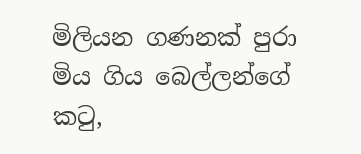මිලියන ගණනක් පුරා මිය ගිය බෙල්ලන්ගේ කටු,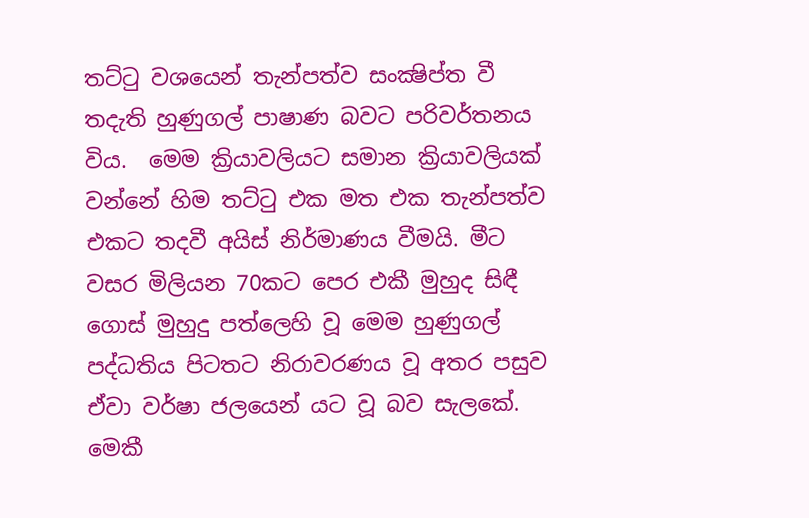තට්ටු වශයෙන් තැන්පත්ව සංක්‍ෂිප්ත වී තදැති හුණුගල් පාෂාණ බවට පරිවර්තනය විය.  මෙම ක්‍රියාවලියට සමාන ක්‍රියාවලියක් වන්නේ හිම තට්ටු එක මත එක තැන්පත්ව එකට තදවී අයිස් නිර්මාණය වීමයි. මීට වසර මිලියන 70කට පෙර එකී මුහුද සිඳී ගොස් මුහුදු පත්ලෙහි වූ මෙම හුණුගල් පද්ධතිය පිටතට නිරාවරණය වූ අතර පසුව ඒවා වර්ෂා ජලයෙන් යට වූ බව සැලකේ. මෙකී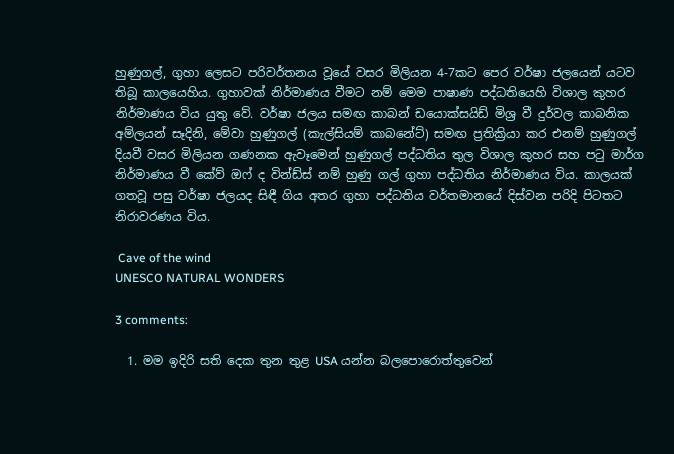හුණුගල්, ගුහා ලෙසට පරිවර්තනය වූයේ වසර මිලියන 4-7කට පෙර වර්ෂා ජලයෙන් යටව තිබූ කාලයෙහිය. ගුහාවක් නිර්මාණය වීමට නම් මෙම පාෂාණ පද්ධතියෙහි විශාල කුහර නිර්මාණය විය යුතු වේ. වර්ෂා ජලය සමඟ කාබන් ඩයොක්සයිඩ් මිශ්‍ර වී දුර්වල කාබනික අම්ලයන් සෑදිනි, මේවා හුණුගල් (කැල්සියම් කාබනේට්) සමඟ ප්‍රතික්‍රියා කර එනම් හුණුගල් දියවී වසර මිලියන ගණනක ඇවෑමෙන් හුණුගල් පද්ධතිය තුල විශාල කුහර සහ පටු මාර්ග නිර්මාණය වී කේව් ඔෆ් ද වින්ඩ්ස් නම් හුණු ගල් ගුහා පද්ධතිය නිර්මාණය විය. කාලයක් ගතවූ පසු වර්ෂා ජලයද සිඳී ගිය අතර ගුහා පද්ධතිය වර්තමානයේ දිස්වන පරිදි පිටතට නිරාවරණය විය.

 Cave of the wind
UNESCO NATURAL WONDERS

3 comments:

  1. මම ඉදිරි සති දෙක තුන තුළ USA යන්න බලපොරොත්තුවෙන්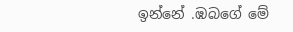ඉන්නේ .ඹබගේ මේ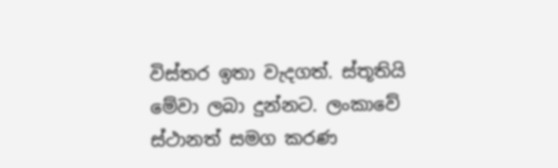විස්තර ඉතා වැදගත්. ස්තූතියි මේවා ලබා දුන්නට. ලංකාවේ ස්ථානත් සමග කරණ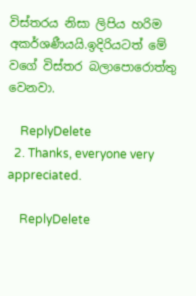විස්තරය නිසා ලිපිය හරිම අකර්ශණීයයි.ඉදිරියටත් මේ වගේ විස්තර බලාපොරොත්තු වෙනවා.

    ReplyDelete
  2. Thanks, everyone very appreciated.

    ReplyDelete